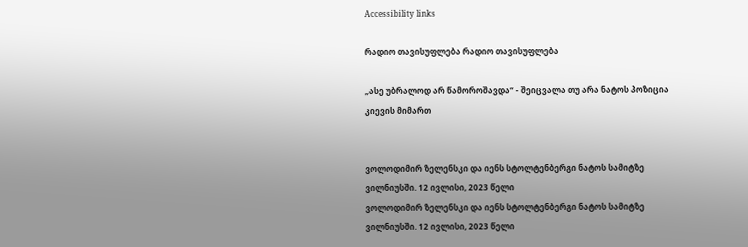Accessibility links

რადიო თავისუფლება რადიო თავისუფლება

„ასე უბრალოდ არ წამოროშავდა“ - შეიცვალა თუ არა ნატოს პოზიცია კიევის მიმართ


ვოლოდიმირ ზელენსკი და იენს სტოლტენბერგი ნატოს სამიტზე ვილნიუსში. 12 ივლისი, 2023 წელი
ვოლოდიმირ ზელენსკი და იენს სტოლტენბერგი ნატოს სამიტზე ვილნიუსში. 12 ივლისი, 2023 წელი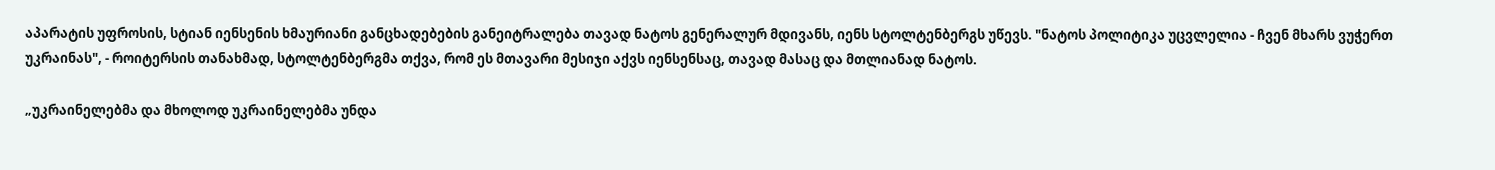აპარატის უფროსის, სტიან იენსენის ხმაურიანი განცხადებების განეიტრალება თავად ნატოს გენერალურ მდივანს, იენს სტოლტენბერგს უწევს. "ნატოს პოლიტიკა უცვლელია - ჩვენ მხარს ვუჭერთ უკრაინას", - როიტერსის თანახმად, სტოლტენბერგმა თქვა, რომ ეს მთავარი მესიჯი აქვს იენსენსაც, თავად მასაც და მთლიანად ნატოს.

„უკრაინელებმა და მხოლოდ უკრაინელებმა უნდა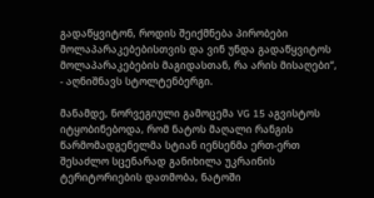გადაწყვიტონ, როდის შეიქმნება პირობები მოლაპარაკებებისთვის და ვინ უნდა გადაწყვიტოს მოლაპარაკებების მაგიდასთან, რა არის მისაღები“, - აღნიშნავს სტოლტენბერგი.

მანამდე, ნორვეგიული გამოცემა VG 15 აგვისტოს იტყობინებოდა, რომ ნატოს მაღალი რანგის წარმომადგენელმა სტიან იენსენმა ერთ-ერთ შესაძლო სცენარად განიხილა უკრაინის ტერიტორიების დათმობა, ნატოში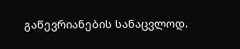გაწევრიანების სანაცვლოდ.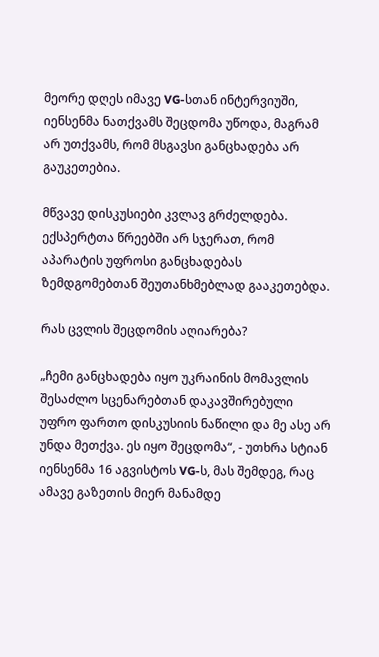მეორე დღეს იმავე VG-სთან ინტერვიუში, იენსენმა ნათქვამს შეცდომა უწოდა, მაგრამ არ უთქვამს, რომ მსგავსი განცხადება არ გაუკეთებია.

მწვავე დისკუსიები კვლავ გრძელდება. ექსპერტთა წრეებში არ სჯერათ, რომ აპარატის უფროსი განცხადებას ზემდგომებთან შეუთანხმებლად გააკეთებდა.

რას ცვლის შეცდომის აღიარება?

„ჩემი განცხადება იყო უკრაინის მომავლის შესაძლო სცენარებთან დაკავშირებული უფრო ფართო დისკუსიის ნაწილი და მე ასე არ უნდა მეთქვა. ეს იყო შეცდომა“, - უთხრა სტიან იენსენმა 16 აგვისტოს VG-ს, მას შემდეგ, რაც ამავე გაზეთის მიერ მანამდე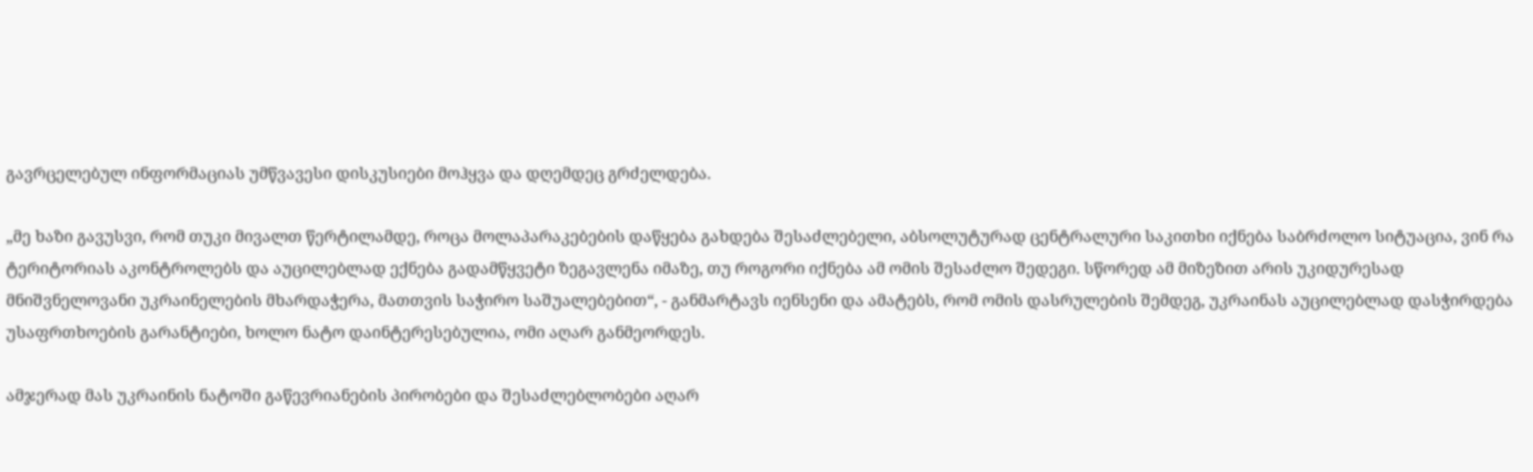გავრცელებულ ინფორმაციას უმწვავესი დისკუსიები მოჰყვა და დღემდეც გრძელდება.

„მე ხაზი გავუსვი, რომ თუკი მივალთ წერტილამდე, როცა მოლაპარაკებების დაწყება გახდება შესაძლებელი, აბსოლუტურად ცენტრალური საკითხი იქნება საბრძოლო სიტუაცია, ვინ რა ტერიტორიას აკონტროლებს და აუცილებლად ექნება გადამწყვეტი ზეგავლენა იმაზე, თუ როგორი იქნება ამ ომის შესაძლო შედეგი. სწორედ ამ მიზეზით არის უკიდურესად მნიშვნელოვანი უკრაინელების მხარდაჭერა, მათთვის საჭირო საშუალებებით“, - განმარტავს იენსენი და ამატებს, რომ ომის დასრულების შემდეგ, უკრაინას აუცილებლად დასჭირდება უსაფრთხოების გარანტიები, ხოლო ნატო დაინტერესებულია, ომი აღარ განმეორდეს.

ამჯერად მას უკრაინის ნატოში გაწევრიანების პირობები და შესაძლებლობები აღარ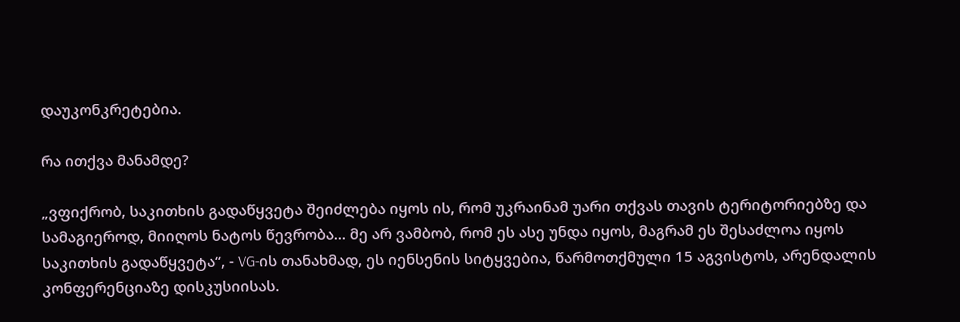დაუკონკრეტებია.

რა ითქვა მანამდე?

„ვფიქრობ, საკითხის გადაწყვეტა შეიძლება იყოს ის, რომ უკრაინამ უარი თქვას თავის ტერიტორიებზე და სამაგიეროდ, მიიღოს ნატოს წევრობა... მე არ ვამბობ, რომ ეს ასე უნდა იყოს, მაგრამ ეს შესაძლოა იყოს საკითხის გადაწყვეტა“, - VG-ის თანახმად, ეს იენსენის სიტყვებია, წარმოთქმული 15 აგვისტოს, არენდალის კონფერენციაზე დისკუსიისას.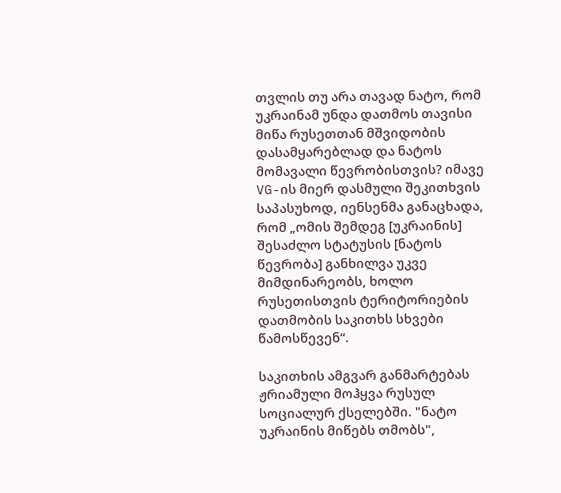თვლის თუ არა თავად ნატო, რომ უკრაინამ უნდა დათმოს თავისი მიწა რუსეთთან მშვიდობის დასამყარებლად და ნატოს მომავალი წევრობისთვის? იმავე VG-ის მიერ დასმული შეკითხვის საპასუხოდ, იენსენმა განაცხადა, რომ „ომის შემდეგ [უკრაინის] შესაძლო სტატუსის [ნატოს წევრობა] განხილვა უკვე მიმდინარეობს, ხოლო რუსეთისთვის ტერიტორიების დათმობის საკითხს სხვები წამოსწევენ“.

საკითხის ამგვარ განმარტებას ჟრიამული მოჰყვა რუსულ სოციალურ ქსელებში. "ნატო უკრაინის მიწებს თმობს",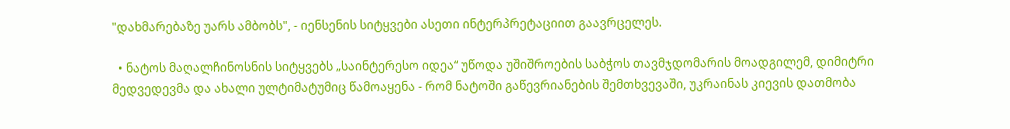"დახმარებაზე უარს ამბობს", - იენსენის სიტყვები ასეთი ინტერპრეტაციით გაავრცელეს.

  • ნატოს მაღალჩინოსნის სიტყვებს „საინტერესო იდეა“ უწოდა უშიშროების საბჭოს თავმჯდომარის მოადგილემ, დიმიტრი მედვედევმა და ახალი ულტიმატუმიც წამოაყენა - რომ ნატოში გაწევრიანების შემთხვევაში, უკრაინას კიევის დათმობა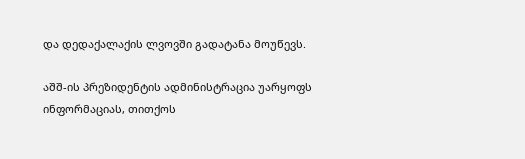და დედაქალაქის ლვოვში გადატანა მოუწევს.

აშშ-ის პრეზიდენტის ადმინისტრაცია უარყოფს ინფორმაციას, თითქოს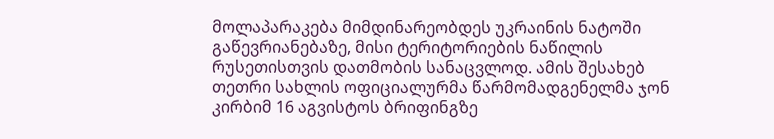მოლაპარაკება მიმდინარეობდეს უკრაინის ნატოში გაწევრიანებაზე, მისი ტერიტორიების ნაწილის რუსეთისთვის დათმობის სანაცვლოდ. ამის შესახებ თეთრი სახლის ოფიციალურმა წარმომადგენელმა ჯონ კირბიმ 16 აგვისტოს ბრიფინგზე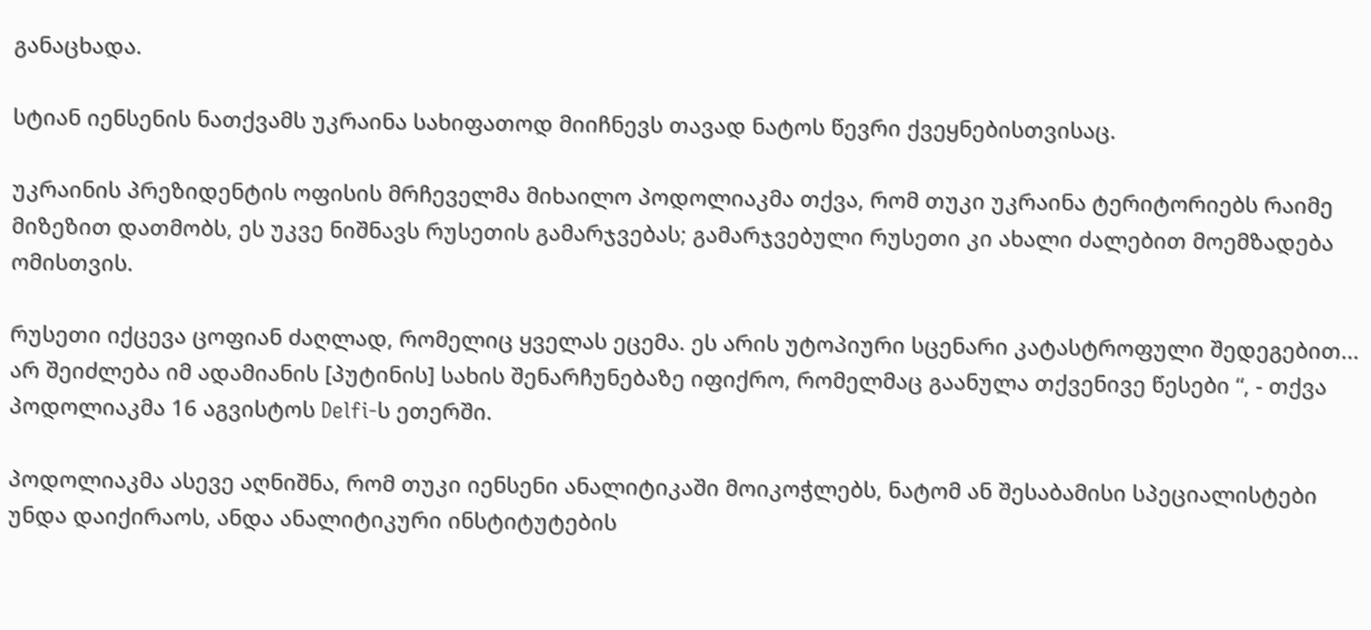განაცხადა.

სტიან იენსენის ნათქვამს უკრაინა სახიფათოდ მიიჩნევს თავად ნატოს წევრი ქვეყნებისთვისაც.

უკრაინის პრეზიდენტის ოფისის მრჩეველმა მიხაილო პოდოლიაკმა თქვა, რომ თუკი უკრაინა ტერიტორიებს რაიმე მიზეზით დათმობს, ეს უკვე ნიშნავს რუსეთის გამარჯვებას; გამარჯვებული რუსეთი კი ახალი ძალებით მოემზადება ომისთვის.

რუსეთი იქცევა ცოფიან ძაღლად, რომელიც ყველას ეცემა. ეს არის უტოპიური სცენარი კატასტროფული შედეგებით... არ შეიძლება იმ ადამიანის [პუტინის] სახის შენარჩუნებაზე იფიქრო, რომელმაც გაანულა თქვენივე წესები “, - თქვა პოდოლიაკმა 16 აგვისტოს Delfi-ს ეთერში.

პოდოლიაკმა ასევე აღნიშნა, რომ თუკი იენსენი ანალიტიკაში მოიკოჭლებს, ნატომ ან შესაბამისი სპეციალისტები უნდა დაიქირაოს, ანდა ანალიტიკური ინსტიტუტების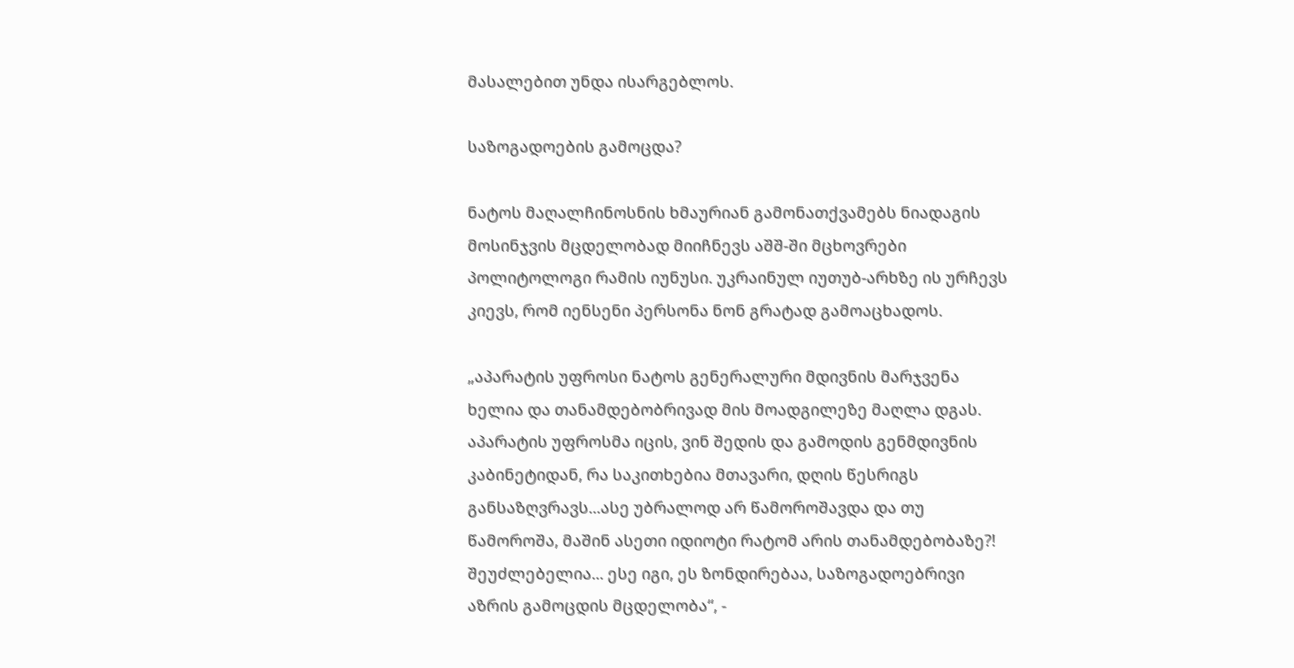მასალებით უნდა ისარგებლოს.

საზოგადოების გამოცდა?

ნატოს მაღალჩინოსნის ხმაურიან გამონათქვამებს ნიადაგის მოსინჯვის მცდელობად მიიჩნევს აშშ-ში მცხოვრები პოლიტოლოგი რამის იუნუსი. უკრაინულ იუთუბ-არხზე ის ურჩევს კიევს, რომ იენსენი პერსონა ნონ გრატად გამოაცხადოს.

„აპარატის უფროსი ნატოს გენერალური მდივნის მარჯვენა ხელია და თანამდებობრივად მის მოადგილეზე მაღლა დგას. აპარატის უფროსმა იცის, ვინ შედის და გამოდის გენმდივნის კაბინეტიდან, რა საკითხებია მთავარი, დღის წესრიგს განსაზღვრავს...ასე უბრალოდ არ წამოროშავდა და თუ წამოროშა, მაშინ ასეთი იდიოტი რატომ არის თანამდებობაზე?! შეუძლებელია... ესე იგი, ეს ზონდირებაა, საზოგადოებრივი აზრის გამოცდის მცდელობა“, -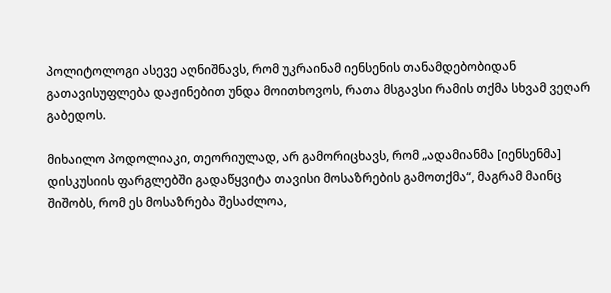პოლიტოლოგი ასევე აღნიშნავს, რომ უკრაინამ იენსენის თანამდებობიდან გათავისუფლება დაჟინებით უნდა მოითხოვოს, რათა მსგავსი რამის თქმა სხვამ ვეღარ გაბედოს.

მიხაილო პოდოლიაკი, თეორიულად, არ გამორიცხავს, რომ „ადამიანმა [იენსენმა] დისკუსიის ფარგლებში გადაწყვიტა თავისი მოსაზრების გამოთქმა“, მაგრამ მაინც შიშობს, რომ ეს მოსაზრება შესაძლოა,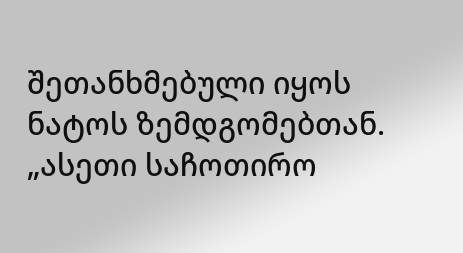შეთანხმებული იყოს ნატოს ზემდგომებთან. „ასეთი საჩოთირო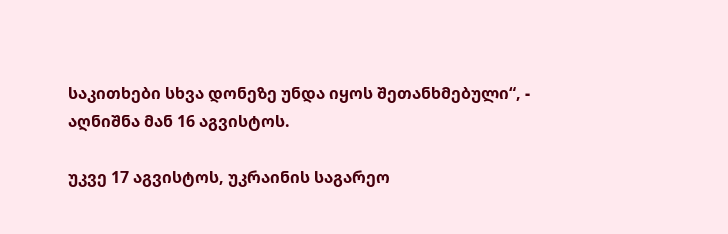საკითხები სხვა დონეზე უნდა იყოს შეთანხმებული“, - აღნიშნა მან 16 აგვისტოს.

უკვე 17 აგვისტოს, უკრაინის საგარეო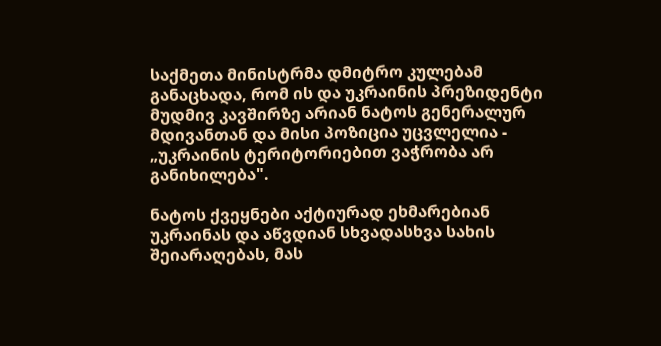საქმეთა მინისტრმა დმიტრო კულებამ განაცხადა, რომ ის და უკრაინის პრეზიდენტი მუდმივ კავშირზე არიან ნატოს გენერალურ მდივანთან და მისი პოზიცია უცვლელია - „უკრაინის ტერიტორიებით ვაჭრობა არ განიხილება".

ნატოს ქვეყნები აქტიურად ეხმარებიან უკრაინას და აწვდიან სხვადასხვა სახის შეიარაღებას, მას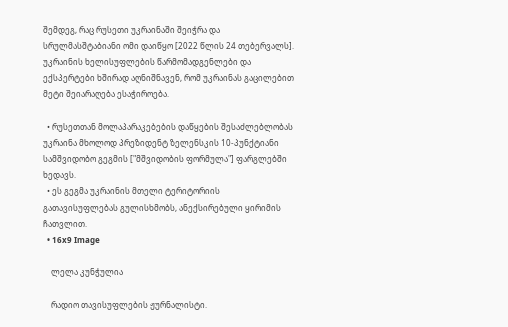შემდეგ, რაც რუსეთი უკრაინაში შეიჭრა და სრულმასშტაბიანი ომი დაიწყო [2022 წლის 24 თებერვალს]. უკრაინის ხელისუფლების წარმომადგენლები და ექსპერტები ხშირად აღნიშნავენ, რომ უკრაინას გაცილებით მეტი შეიარაღება ესაჭიროება.

  • რუსეთთან მოლაპარაკებების დაწყების შესაძლებლობას უკრაინა მხოლოდ პრეზიდენტ ზელენსკის 10-პუნქტიანი სამშვიდობო გეგმის ["მშვიდობის ფორმულა"] ფარგლებში ხედავს.
  • ეს გეგმა უკრაინის მთელი ტერიტორიის გათავისუფლებას გულისხმობს, ანექსირებული ყირიმის ჩათვლით.
  • 16x9 Image

    ლელა კუნჭულია

    რადიო თავისუფლების ჟურნალისტი.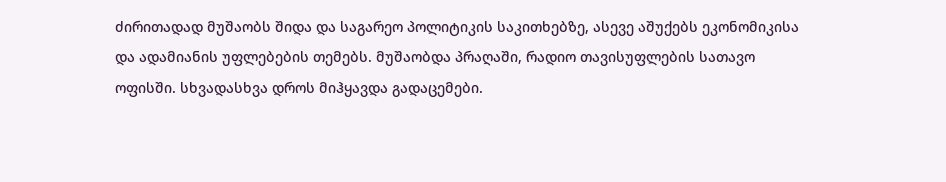ძირითადად მუშაობს შიდა და საგარეო პოლიტიკის საკითხებზე, ასევე აშუქებს ეკონომიკისა და ადამიანის უფლებების თემებს. მუშაობდა პრაღაში, რადიო თავისუფლების სათავო ოფისში. სხვადასხვა დროს მიჰყავდა გადაცემები.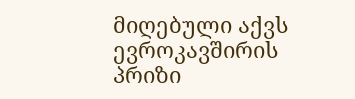მიღებული აქვს ევროკავშირის პრიზი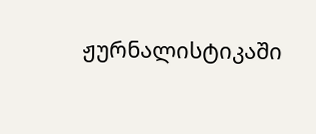ჟურნალისტიკაში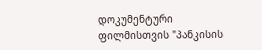დოკუმენტური ფილმისთვის "პანკისის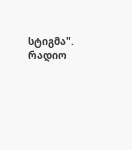სტიგმა".  რადიო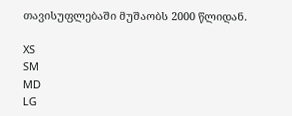თავისუფლებაში მუშაობს 2000 წლიდან.

XS
SM
MD
LG